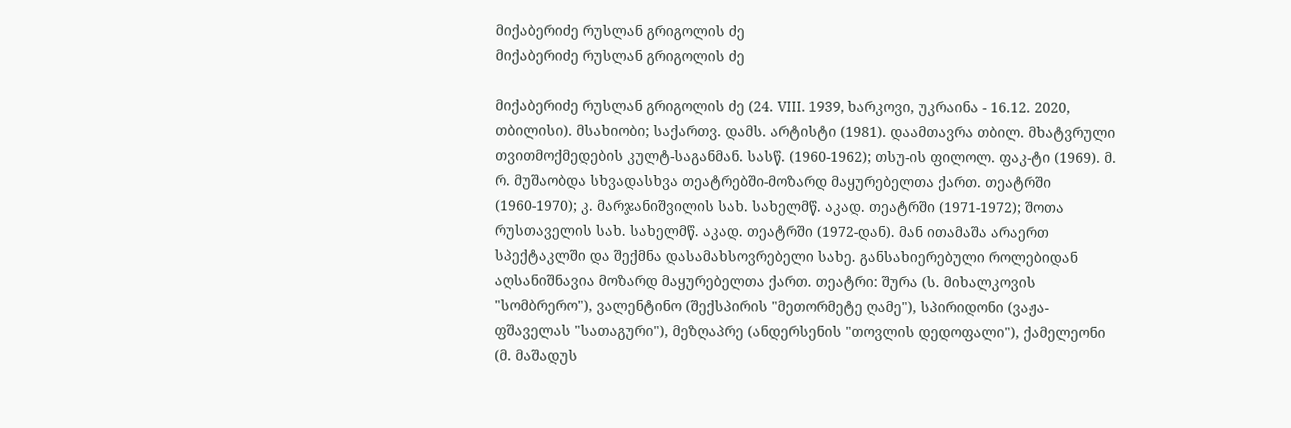მიქაბერიძე რუსლან გრიგოლის ძე
მიქაბერიძე რუსლან გრიგოლის ძე

მიქაბერიძე რუსლან გრიგოლის ძე (24. VIII. 1939, ხარკოვი, უკრაინა - 16.12. 2020, თბილისი). მსახიობი; საქართვ. დამს. არტისტი (1981). დაამთავრა თბილ. მხატვრული თვითმოქმედების კულტ-საგანმან. სასწ. (1960-1962); თსუ-ის ფილოლ. ფაკ-ტი (1969). მ. რ. მუშაობდა სხვადასხვა თეატრებში-მოზარდ მაყურებელთა ქართ. თეატრში (1960-1970); კ. მარჯანიშვილის სახ. სახელმწ. აკად. თეატრში (1971-1972); შოთა რუსთაველის სახ. სახელმწ. აკად. თეატრში (1972-დან). მან ითამაშა არაერთ სპექტაკლში და შექმნა დასამახსოვრებელი სახე. განსახიერებული როლებიდან აღსანიშნავია მოზარდ მაყურებელთა ქართ. თეატრი: შურა (ს. მიხალკოვის "სომბრერო"), ვალენტინო (შექსპირის "მეთორმეტე ღამე"), სპირიდონი (ვაჟა-ფშაველას "სათაგური"), მეზღაპრე (ანდერსენის "თოვლის დედოფალი"), ქამელეონი (მ. მაშადუს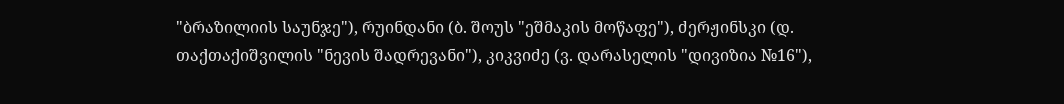"ბრაზილიის საუნჯე"), რუინდანი (ბ. შოუს "ეშმაკის მოწაფე"), ძერჟინსკი (დ. თაქთაქიშვილის "ნევის შადრევანი"), კიკვიძე (ვ. დარასელის "დივიზია №16"),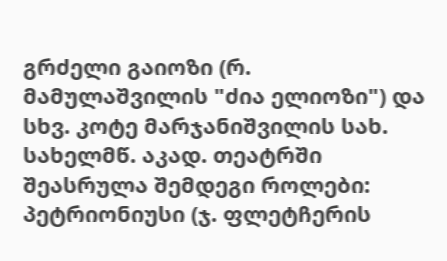გრძელი გაიოზი (რ. მამულაშვილის "ძია ელიოზი") და სხვ. კოტე მარჯანიშვილის სახ. სახელმწ. აკად. თეატრში შეასრულა შემდეგი როლები: პეტრიონიუსი (ჯ. ფლეტჩერის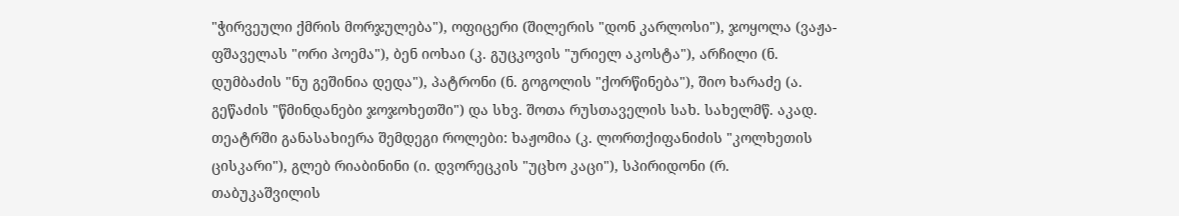"ჭირვეული ქმრის მორჯულება"), ოფიცერი (შილერის "დონ კარლოსი"), ჯოყოლა (ვაჟა-ფშაველას "ორი პოემა"), ბენ იოხაი (კ. გუცკოვის "ურიელ აკოსტა"), არჩილი (ნ. დუმბაძის "ნუ გეშინია დედა"), პატრონი (ნ. გოგოლის "ქორწინება"), შიო ხარაძე (ა. გეწაძის "წმინდანები ჯოჯოხეთში") და სხვ. შოთა რუსთაველის სახ. სახელმწ. აკად. თეატრში განასახიერა შემდეგი როლები: ხაჟომია (კ. ლორთქიფანიძის "კოლხეთის ცისკარი"), გლებ რიაბინინი (ი. დვორეცკის "უცხო კაცი"), სპირიდონი (რ. თაბუკაშვილის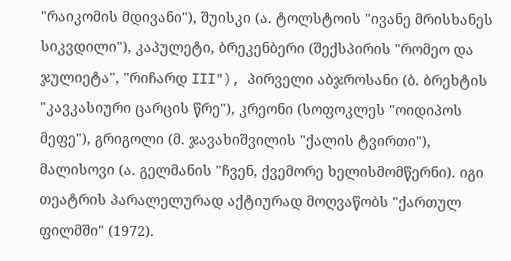"რაიკომის მდივანი"), შუისკი (ა. ტოლსტოის "ივანე მრისხანეს სიკვდილი"), კაპულეტი, ბრეკენბერი (შექსპირის "რომეო და ჯულიეტა", "რიჩარდ III"), პირველი აბჯროსანი (ბ. ბრეხტის "კავკასიური ცარცის წრე"), კრეონი (სოფოკლეს "ოიდიპოს მეფე"), გრიგოლი (მ. ჯავახიშვილის "ქალის ტვირთი"), მალისოვი (ა. გელმანის "ჩვენ, ქვემორე ხელისმომწერნი). იგი თეატრის პარალელურად აქტიურად მოღვაწობს "ქართულ ფილმში" (1972).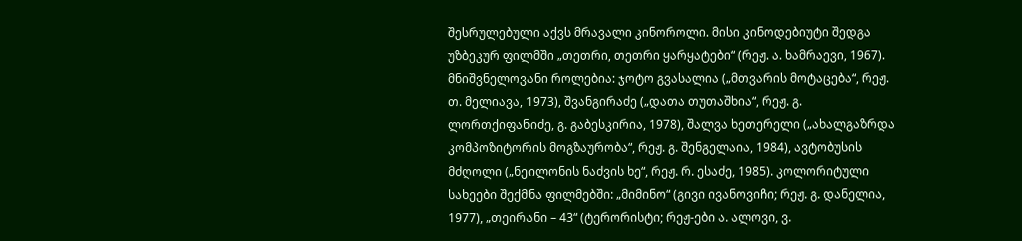შესრულებული აქვს მრავალი კინოროლი. მისი კინოდებიუტი შედგა უზბეკურ ფილმში „თეთრი, თეთრი ყარყატები“ (რეჟ. ა. ხამრაევი, 1967). მნიშვნელოვანი როლებია: ჯოტო გვასალია („მთვარის მოტაცება“, რეჟ. თ. მელიავა, 1973), შვანგირაძე („დათა თუთაშხია“, რეჟ. გ. ლორთქიფანიძე, გ. გაბესკირია, 1978), შალვა ხეთერელი („ახალგაზრდა კომპოზიტორის მოგზაურობა“, რეჟ. გ. შენგელაია, 1984), ავტობუსის მძღოლი („ნეილონის ნაძვის ხე“, რეჟ. რ. ესაძე, 1985). კოლორიტული სახეები შექმნა ფილმებში: „მიმინო“ (გივი ივანოვიჩი; რეჟ. გ. დანელია, 1977), „თეირანი – 43“ (ტერორისტი; რეჟ-ები ა. ალოვი, ვ.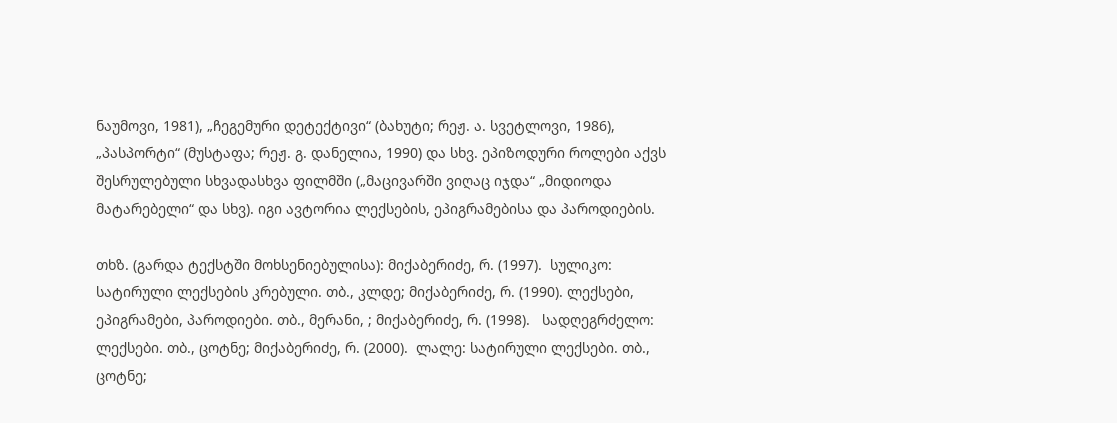ნაუმოვი, 1981), „ჩეგემური დეტექტივი“ (ბახუტი; რეჟ. ა. სვეტლოვი, 1986), „პასპორტი“ (მუსტაფა; რეჟ. გ. დანელია, 1990) და სხვ. ეპიზოდური როლები აქვს შესრულებული სხვადასხვა ფილმში („მაცივარში ვიღაც იჯდა“ „მიდიოდა მატარებელი“ და სხვ). იგი ავტორია ლექსების, ეპიგრამებისა და პაროდიების.

თხზ. (გარდა ტექსტში მოხსენიებულისა): მიქაბერიძე, რ. (1997).  სულიკო: სატირული ლექსების კრებული. თბ., კლდე; მიქაბერიძე, რ. (1990). ლექსები, ეპიგრამები, პაროდიები. თბ., მერანი, ; მიქაბერიძე, რ. (1998).   სადღეგრძელო: ლექსები. თბ., ცოტნე; მიქაბერიძე, რ. (2000).  ლალე: სატირული ლექსები. თბ., ცოტნე;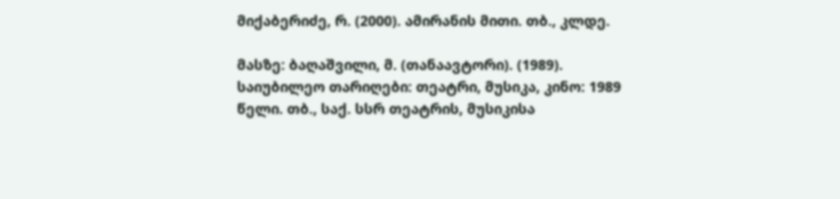მიქაბერიძე, რ. (2000). ამირანის მითი. თბ., კლდე.

მასზე: ბაღაშვილი, მ. (თანაავტორი). (1989). საიუბილეო თარიღები: თეატრი, მუსიკა, კინო: 1989 წელი. თბ., საქ. სსრ თეატრის, მუსიკისა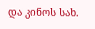და კინოს სახ.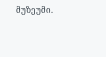მუზეუმი.